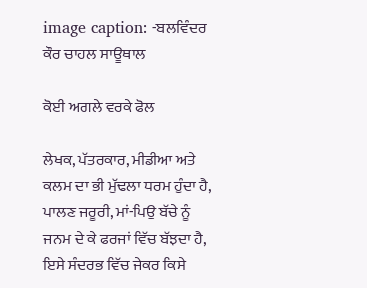image caption: -ਬਲਵਿੰਦਰ ਕੌਰ ਚਾਹਲ ਸਾਊਥਾਲ

ਕੋਈ ਅਗਲੇ ਵਰਕੇ ਫੋਲ

ਲੇਖਕ, ਪੱਤਰਕਾਰ, ਮੀਡੀਆ ਅਤੇ ਕਲਮ ਦਾ ਭੀ ਮੁੱਢਲਾ ਧਰਮ ਹੁੰਦਾ ਹੈ, ਪਾਲਣ ਜਰੂਰੀ, ਮਾਂ-ਪਿਉ ਬੱਚੇ ਨੂੰ ਜਨਮ ਦੇ ਕੇ ਫਰਜਾਂ ਵਿੱਚ ਬੱਝਦਾ ਹੈ, ਇਸੇ ਸੰਦਰਭ ਵਿੱਚ ਜੇਕਰ ਕਿਸੇ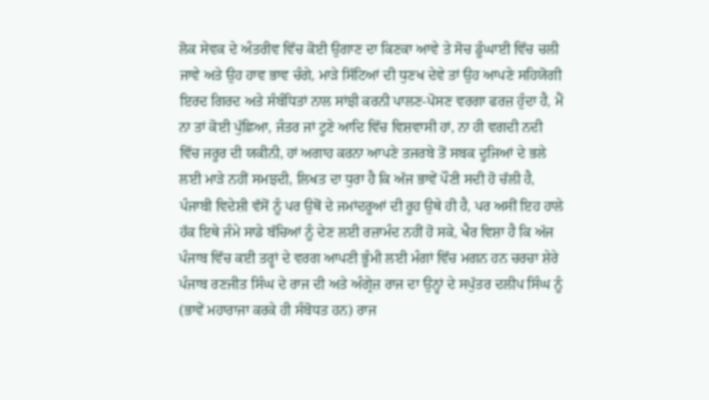ਲੋਕ ਸੇਵਕ ਦੇ ਅੰਤਰੀਵ ਵਿੱਚ ਕੋਈ ਉਗਾਣ ਦਾ ਕਿਣਕਾ ਆਵੇ ਤੇ ਸੋਚ ਡੂੰਘਾਈ ਵਿੱਚ ਚਲੀ ਜਾਵੇ ਅਤੇ ਉਹ ਹਾਵ ਭਾਵ ਚੰਗੇ, ਮਾੜੇ ਸਿੱਟਿਆਂ ਦੀ ਧੁਣਖ ਦੇਵੇ ਤਾਂ ਉਹ ਆਪਣੇ ਸਹਿਯੋਗੀ ਇਰਦ ਗਿਰਦ ਅਤੇ ਸੰਬੰਧਿਤਾਂ ਨਾਲ ਸਾਂਝੀ ਕਰਨੀ ਪਾਲਣ-ਪੋਸਣ ਵਰਗਾ ਫਰਜ਼ ਹੁੰਦਾ ਹੈ, ਮੈਂ ਨਾ ਤਾਂ ਕੋਈ ਪੁੱਛਿਆ, ਜੰਤਰ ਜਾਂ ਟੂਣੇ ਆਦਿ ਵਿੱਚ ਵਿਸ਼ਵਾਸੀ ਹਾਂ, ਨਾ ਹੀ ਵਗਦੀ ਨਦੀ ਵਿੱਚ ਜਰੂਰ ਦੀ ਯਕੀਨੀ, ਹਾਂ ਅਗਾਹ ਕਰਨਾ ਆਪਣੇ ਤਜਰਬੇ ਤੋਂ ਸਬਕ ਦੂਜਿਆਂ ਦੇ ਭਲੇ ਲਈ ਮਾੜੇ ਨਹੀਂ ਸਮਝਦੀ, ਲਿਖਤ ਦਾ ਧੁਰਾ ਹੈ ਕਿ ਅੱਜ ਭਾਵੇਂ ਪੌਣੀ ਸਦੀ ਹੋ ਚੱਲੀ ਹੈ, ਪੰਜਾਬੀ ਵਿਦੇਸ਼ੀ ਵੱਸੋਂ ਨੂੰ ਪਰ ਉਥੋਂ ਦੇ ਜਮਾਂਦਰੂਆਂ ਦੀ ਰੂਹ ਉਥੇ ਹੀ ਹੈ, ਪਰ ਅਸੀਂ ਇਹ ਹਾਲੇ ਹੱਕ ਇਥੇ ਜੰਮੇ ਸਾਡੇ ਬੱਚਿਆਂ ਨੂੰ ਦੇਣ ਲਈ ਰਜ਼ਾਮੰਦ ਨਹੀਂ ਹੋ ਸਕੇ, ਖੈਰ ਵਿਸ਼ਾ ਹੈ ਕਿ ਅੱਜ ਪੰਜਾਬ ਵਿੱਚ ਕਈ ਤਰ੍ਹਾਂ ਦੇ ਵਰਗ ਆਪਣੀ ਭੂੰਮੀ ਲਈ ਮੰਗਾਂ ਵਿੱਚ ਮਗਨ ਹਨ ਚਰਚਾ ਸ਼ੇਰੇ ਪੰਜਾਬ ਰਣਜੀਤ ਸਿੰਘ ਦੇ ਰਾਜ ਦੀ ਅਤੇ ਅੰਗ੍ਰੇਜ਼ ਰਾਜ ਦਾ ਉਨ੍ਹਾਂ ਦੇ ਸਪੁੱਤਰ ਦਲੀਪ ਸਿੰਘ ਨੂੰ (ਭਾਵੇਂ ਮਹਾਰਾਜਾ ਕਰਕੇ ਹੀ ਸੰਬੋਧਤ ਹਨ) ਰਾਜ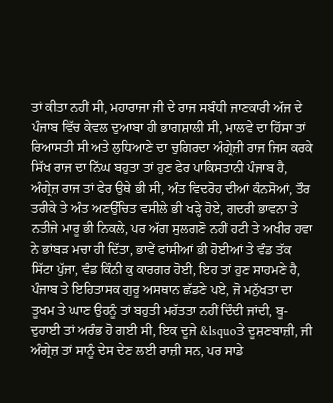ਤਾਂ ਕੀਤਾ ਨਹੀਂ ਸੀ, ਮਹਾਰਾਜਾ ਜੀ ਦੇ ਰਾਜ ਸਬੰਧੀ ਜਾਣਕਾਰੀ ਅੱਜ ਦੇ ਪੰਜਾਬ ਵਿੱਚ ਕੇਵਲ ਦੁਆਬਾ ਹੀ ਭਾਗਸ਼ਾਲੀ ਸੀ, ਮਾਲਵੇ ਦਾ ਹਿੱਸਾ ਤਾਂ ਰਿਆਸਤੀ ਸੀ ਅਤੇ ਲੁਧਿਆਣੇ ਦਾ ਚੁਗਿਰਦਾ ਅੰਗ੍ਰੇਜ਼ੀ ਰਾਜ ਜਿਸ ਕਰਕੇ ਸਿੱਖ ਰਾਜ ਦਾ ਨਿੱਘ ਬਹੁਤਾ ਤਾਂ ਹੁਣ ਫੇਰ ਪਾਕਿਸਤਾਨੀ ਪੰਜਾਬ ਹੈ, ਅੰਗ੍ਰੇਜ਼ ਰਾਜ ਤਾਂ ਫੇਰ ਉਥੇ ਭੀ ਸੀ, ਅੰਤ ਵਿਦਰੋਹ ਦੀਆਂ ਕੰਨਸੋਆਂ, ਤੌਰ ਤਰੀਕੇ ਤੇ ਅੰਤ ਅਣਉੱਚਿਤ ਵਸੀਲੇ ਭੀ ਖੜ੍ਹੇ ਹੋਏ, ਗਦਰੀ ਭਾਵਨਾ ਤੇ ਨਤੀਜੇ ਮਾਰੂ ਭੀ ਨਿਕਲੇ, ਪਰ ਅੱਗ ਸੁਲਗਣੋ ਨਹੀਂ ਹਟੀ ਤੇ ਅਖੀਰ ਹਵਾ ਨੇ ਭਾਂਬੜ ਮਚਾ ਹੀ ਦਿੱਤਾ, ਭਾਵੇਂ ਫਾਂਸੀਆਂ ਭੀ ਹੋਈਆਂ ਤੇ ਵੰਡ ਤੱਕ ਸਿੱਟਾ ਪੁੱਜਾ, ਵੰਡ ਕਿੰਨੀ ਕੁ ਕਾਰਗਰ ਹੋਈ, ਇਹ ਤਾਂ ਹੁਣ ਸਾਹਮਣੇ ਹੈ, ਪੰਜਾਬ ਤੇ ਇਹਿਤਾਸਕ ਗੁਰੂ ਅਸਥਾਨ ਛੱਡਣੇ ਪਏ, ਜੋ ਮਨੁੱਖਤਾ ਦਾ ਤੂਖਮ ਤੇ ਘਾਣ ਉਹਨੂੰ ਤਾਂ ਬਹੁਤੀ ਮਹੱਤਤਾ ਨਹੀਂ ਦਿੰਦੀ ਜਾਂਦੀ, ਬੂ-ਦੁਹਾਈ ਤਾਂ ਅਰੰਭ ਹੋ ਗਈ ਸੀ, ਇਕ ਦੂਜੇ &lsquoਤੇ ਦੂਸ਼ਣਬਾਜ਼ੀ, ਜੀ ਅੰਗ੍ਰੇਜ਼ ਤਾਂ ਸਾਨੂੰ ਦੇਸ ਦੇਣ ਲਈ ਰਾਜ਼ੀ ਸਨ, ਪਰ ਸਾਡੇ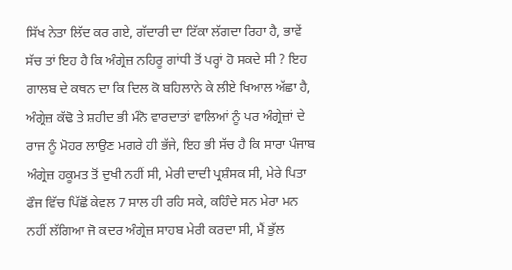ਸਿੱਖ ਨੇਤਾ ਲਿੱਦ ਕਰ ਗਏ, ਗੱਦਾਰੀ ਦਾ ਟਿੱਕਾ ਲੱਗਦਾ ਰਿਹਾ ਹੈ, ਭਾਵੇਂ ਸੱਚ ਤਾਂ ਇਹ ਹੈ ਕਿ ਅੰਗ੍ਰੇਜ਼ ਨਹਿਰੂ ਗਾਂਧੀ ਤੋਂ ਪਰ੍ਹਾਂ ਹੋ ਸਕਦੇ ਸੀ ? ਇਹ ਗਾਲਬ ਦੇ ਕਥਨ ਦਾ ਕਿ ਦਿਲ ਕੋ ਬਹਿਲਾਨੇ ਕੇ ਲੀਏ ਖਿਆਲ ਅੱਛਾ ਹੈ, ਅੰਗ੍ਰੇਜ਼ ਕੱਢੋ ਤੇ ਸ਼ਹੀਦ ਭੀ ਮੰਨੋ ਵਾਰਦਾਤਾਂ ਵਾਲਿਆਂ ਨੂੰ ਪਰ ਅੰਗ੍ਰੇਜ਼ਾਂ ਦੇ ਰਾਜ ਨੂੰ ਮੋਹਰ ਲਾਉਣ ਮਗਰੇ ਹੀ ਭੱਜੇ, ਇਹ ਭੀ ਸੱਚ ਹੈ ਕਿ ਸਾਰਾ ਪੰਜਾਬ ਅੰਗ੍ਰੇਜ਼ ਹਕੂਮਤ ਤੋਂ ਦੁਖੀ ਨਹੀਂ ਸੀ, ਮੇਰੀ ਦਾਦੀ ਪ੍ਰਸ਼ੰਸਕ ਸੀ, ਮੇਰੇ ਪਿਤਾ ਫੌਜ ਵਿੱਚ ਪਿੱਛੋਂ ਕੇਵਲ 7 ਸਾਲ ਹੀ ਰਹਿ ਸਕੇ, ਕਹਿੰਦੇ ਸਨ ਮੇਰਾ ਮਨ ਨਹੀਂ ਲੱਗਿਆ ਜੋ ਕਦਰ ਅੰਗ੍ਰੇਜ਼ ਸਾਹਬ ਮੇਰੀ ਕਰਦਾ ਸੀ, ਮੈਂ ਭੁੱਲ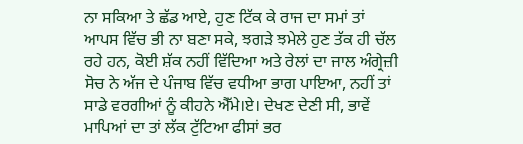ਨਾ ਸਕਿਆ ਤੇ ਛੱਡ ਆਏ, ਹੁਣ ਟਿੱਕ ਕੇ ਰਾਜ ਦਾ ਸਮਾਂ ਤਾਂ ਆਪਸ ਵਿੱਚ ਭੀ ਨਾ ਬਣਾ ਸਕੇ, ਝਗੜੇ ਝਮੇਲੇ ਹੁਣ ਤੱਕ ਹੀ ਚੱਲ ਰਹੇ ਹਨ, ਕੋਈ ਸ਼ੱਕ ਨਹੀਂ ਵਿੱਦਿਆ ਅਤੇ ਰੇਲਾਂ ਦਾ ਜਾਲ ਅੰਗ੍ਰੇਜ਼ੀ ਸੋਚ ਨੇ ਅੱਜ ਦੇ ਪੰਜਾਬ ਵਿੱਚ ਵਧੀਆ ਭਾਗ ਪਾਇਆ, ਨਹੀਂ ਤਾਂ ਸਾਡੇ ਵਰਗੀਆਂ ਨੂੰ ਕੀਹਨੇ ਐੱਮੇ।ਏ। ਦੇਖਣ ਦੇਣੀ ਸੀ, ਭਾਵੇਂ ਮਾਪਿਆਂ ਦਾ ਤਾਂ ਲੱਕ ਟੁੱਟਿਆ ਫੀਸਾਂ ਭਰ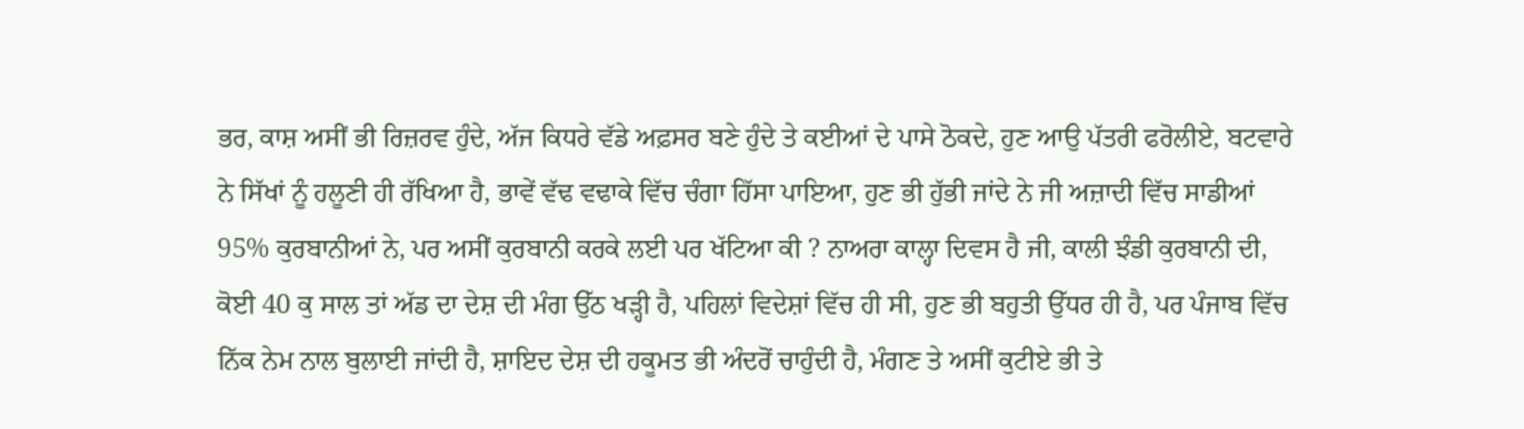ਭਰ, ਕਾਸ਼ ਅਸੀਂ ਭੀ ਰਿਜ਼ਰਵ ਹੁੰਦੇ, ਅੱਜ ਕਿਧਰੇ ਵੱਡੇ ਅਫ਼ਸਰ ਬਣੇ ਹੁੰਦੇ ਤੇ ਕਈਆਂ ਦੇ ਪਾਸੇ ਠੋਕਦੇ, ਹੁਣ ਆਉ ਪੱਤਰੀ ਫਰੋਲੀਏ, ਬਟਵਾਰੇ ਨੇ ਸਿੱਖਾਂ ਨੂੰ ਹਲੂਣੀ ਹੀ ਰੱਖਿਆ ਹੈ, ਭਾਵੇਂ ਵੱਢ ਵਢਾਕੇ ਵਿੱਚ ਚੰਗਾ ਹਿੱਸਾ ਪਾਇਆ, ਹੁਣ ਭੀ ਹੁੱਭੀ ਜਾਂਦੇ ਨੇ ਜੀ ਅਜ਼ਾਦੀ ਵਿੱਚ ਸਾਡੀਆਂ 95% ਕੁਰਬਾਨੀਆਂ ਨੇ, ਪਰ ਅਸੀਂ ਕੁਰਬਾਨੀ ਕਰਕੇ ਲਈ ਪਰ ਖੱਟਿਆ ਕੀ ? ਨਾਅਰਾ ਕਾਲ੍ਹਾ ਦਿਵਸ ਹੈ ਜੀ, ਕਾਲੀ ਝੰਡੀ ਕੁਰਬਾਨੀ ਦੀ, ਕੋਈ 40 ਕੁ ਸਾਲ ਤਾਂ ਅੱਡ ਦਾ ਦੇਸ਼ ਦੀ ਮੰਗ ਉੱਠ ਖੜ੍ਹੀ ਹੈ, ਪਹਿਲਾਂ ਵਿਦੇਸ਼ਾਂ ਵਿੱਚ ਹੀ ਸੀ, ਹੁਣ ਭੀ ਬਹੁਤੀ ਉੱਧਰ ਹੀ ਹੈ, ਪਰ ਪੰਜਾਬ ਵਿੱਚ ਨਿੱਕ ਨੇਮ ਨਾਲ ਬੁਲਾਈ ਜਾਂਦੀ ਹੈ, ਸ਼ਾਇਦ ਦੇਸ਼ ਦੀ ਹਕੂਮਤ ਭੀ ਅੰਦਰੋਂ ਚਾਹੁੰਦੀ ਹੈ, ਮੰਗਣ ਤੇ ਅਸੀਂ ਕੁਟੀਏ ਭੀ ਤੇ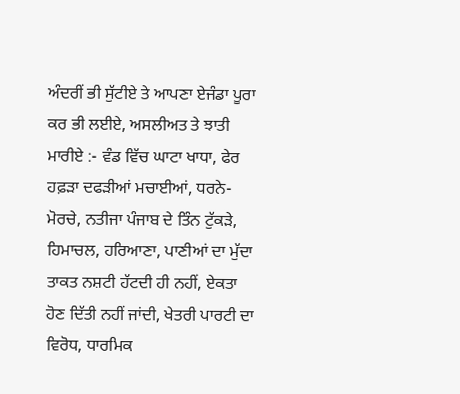ਅੰਦਰੀਂ ਭੀ ਸੁੱਟੀਏ ਤੇ ਆਪਣਾ ਏਜੰਡਾ ਪੂਰਾ ਕਰ ਭੀ ਲਈਏ, ਅਸਲੀਅਤ ਤੇ ਝਾਤੀ ਮਾਰੀਏ :- ਵੰਡ ਵਿੱਚ ਘਾਟਾ ਖਾਧਾ, ਫੇਰ ਹਫ਼ੜਾ ਦਫੜੀਆਂ ਮਚਾਈਆਂ, ਧਰਨੇ-ਮੋਰਚੇ, ਨਤੀਜਾ ਪੰਜਾਬ ਦੇ ਤਿੰਨ ਟੁੱਕੜੇ, ਹਿਮਾਚਲ, ਹਰਿਆਣਾ, ਪਾਣੀਆਂ ਦਾ ਮੁੱਦਾ ਤਾਕਤ ਨਸ਼ਟੀ ਹੱਟਦੀ ਹੀ ਨਹੀਂ, ਏਕਤਾ ਹੋਣ ਦਿੱਤੀ ਨਹੀਂ ਜਾਂਦੀ, ਖੇਤਰੀ ਪਾਰਟੀ ਦਾ ਵਿਰੋਧ, ਧਾਰਮਿਕ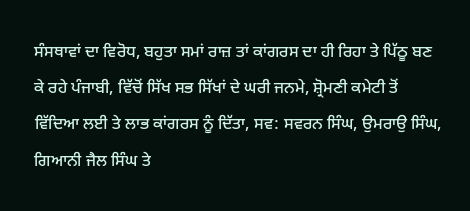ਸੰਸਥਾਵਾਂ ਦਾ ਵਿਰੋਧ, ਬਹੁਤਾ ਸਮਾਂ ਰਾਜ਼ ਤਾਂ ਕਾਂਗਰਸ ਦਾ ਹੀ ਰਿਹਾ ਤੇ ਪਿੱਠੂ ਬਣ ਕੇ ਰਹੇ ਪੰਜਾਬੀ, ਵਿੱਚੋਂ ਸਿੱਖ ਸਭ ਸਿੱਖਾਂ ਦੇ ਘਰੀ ਜਨਮੇ, ਸ਼੍ਰੋਮਣੀ ਕਮੇਟੀ ਤੋਂ ਵਿੱਦਿਆ ਲਈ ਤੇ ਲਾਭ ਕਾਂਗਰਸ ਨੂੰ ਦਿੱਤਾ, ਸਵ: ਸਵਰਨ ਸਿੰਘ, ਉਮਰਾਉ ਸਿੰਘ, ਗਿਆਨੀ ਜੈਲ ਸਿੰਘ ਤੇ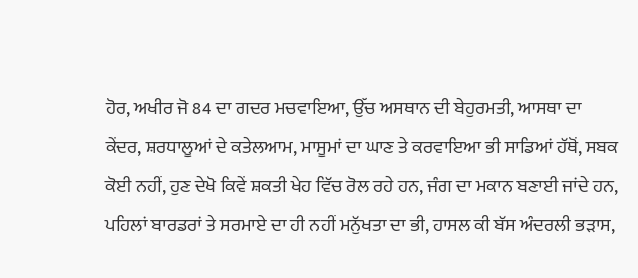ਹੋਰ, ਅਖੀਰ ਜੋ 84 ਦਾ ਗਦਰ ਮਚਵਾਇਆ, ਉੱਚ ਅਸਥਾਨ ਦੀ ਬੇਹੁਰਮਤੀ, ਆਸਥਾ ਦਾ ਕੇਂਦਰ, ਸ਼ਰਧਾਲੂਆਂ ਦੇ ਕਤੇਲਆਮ, ਮਾਸੂਮਾਂ ਦਾ ਘਾਣ ਤੇ ਕਰਵਾਇਆ ਭੀ ਸਾਡਿਆਂ ਹੱਥੋਂ, ਸਬਕ ਕੋਈ ਨਹੀਂ, ਹੁਣ ਦੇਖੋ ਕਿਵੇਂ ਸ਼ਕਤੀ ਖੇਹ ਵਿੱਚ ਰੋਲ ਰਹੇ ਹਨ, ਜੰਗ ਦਾ ਮਕਾਨ ਬਣਾਈ ਜਾਂਦੇ ਹਨ, ਪਹਿਲਾਂ ਬਾਰਡਰਾਂ ਤੇ ਸਰਮਾਏ ਦਾ ਹੀ ਨਹੀਂ ਮਨੁੱਖਤਾ ਦਾ ਭੀ, ਹਾਸਲ ਕੀ ਬੱਸ ਅੰਦਰਲੀ ਭੜਾਸ,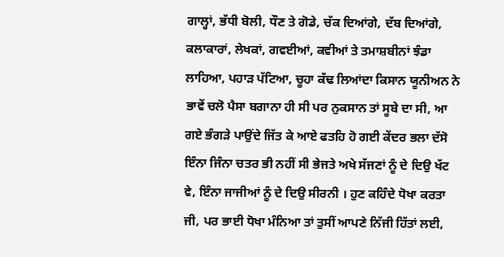ਗਾਲ੍ਹਾਂ, ਭੱਧੀ ਬੋਲੀ, ਧੌਣ ਤੇ ਗੋਡੇ, ਚੱਕ ਦਿਆਂਗੇ, ਦੱਬ ਦਿਆਂਗੇ, ਕਲਾਕਾਰਾਂ, ਲੇਖਕਾਂ, ਗਵਈਆਂ, ਕਵੀਆਂ ਤੇ ਤਮਾਸ਼ਬੀਨਾਂ ਝੰਡਾ ਲਾਹਿਆ, ਪਹਾੜ ਪੱਟਿਆ, ਚੂਹਾ ਕੱਢ ਲਿਆਂਦਾ ਕਿਸਾਨ ਯੂਨੀਅਨ ਨੇ ਭਾਵੇਂ ਚਲੋ ਪੈਸਾ ਬਗਾਨਾ ਹੀ ਸੀ ਪਰ ਨੁਕਸਾਨ ਤਾਂ ਸੂਬੇ ਦਾ ਸੀ, ਆ ਗਏ ਭੰਗੜੇ ਪਾਉਂਦੇ ਜਿੱਤ ਕੇ ਆਏ ਫਤਹਿ ਹੋ ਗਈ ਕੇਂਦਰ ਭਲਾ ਦੱਸੋ ਇੰਨਾ ਜਿੰਨਾ ਚਤਰ ਭੀ ਨਹੀਂ ਸੀ ਭੇਜਤੇ ਅਖੇ ਸੱਜਣਾਂ ਨੂੰ ਦੇ ਦਿਉ ਖੱਟ ਵੇ, ਇੰਨਾ ਜਾਜੀਆਂ ਨੂੰ ਦੇ ਦਿਉ ਸੀਰਨੀ । ਹੁਣ ਕਹਿੰਦੇ ਧੋਖਾ ਕਰਤਾ ਜੀ, ਪਰ ਭਾਈ ਧੋਖਾ ਮੰਨਿਆ ਤਾਂ ਤੁਸੀਂ ਆਪਣੇ ਨਿੱਜੀ ਹਿੱਤਾਂ ਲਈ,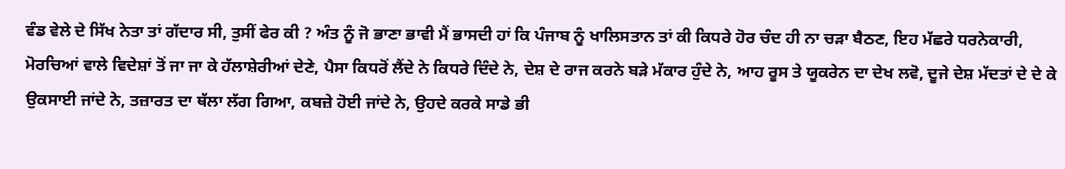ਵੰਡ ਵੇਲੇ ਦੇ ਸਿੱਖ ਨੇਤਾ ਤਾਂ ਗੱਦਾਰ ਸੀ, ਤੁਸੀਂ ਫੇਰ ਕੀ ? ਅੰਤ ਨੂੰ ਜੋ ਭਾਣਾ ਭਾਵੀ ਮੈਂ ਭਾਸਦੀ ਹਾਂ ਕਿ ਪੰਜਾਬ ਨੂੰ ਖਾਲਿਸਤਾਨ ਤਾਂ ਕੀ ਕਿਧਰੇ ਹੋਰ ਚੰਦ ਹੀ ਨਾ ਚੜਾ ਬੈਠਣ, ਇਹ ਮੱਛਰੇ ਧਰਨੇਕਾਰੀ, ਮੋਰਚਿਆਂ ਵਾਲੇ ਵਿਦੇਸ਼ਾਂ ਤੋਂ ਜਾ ਜਾ ਕੇ ਹੱਲਾਸ਼ੇਰੀਆਂ ਦੇਣੇ, ਪੈਸਾ ਕਿਧਰੋਂ ਲੈਂਦੇ ਨੇ ਕਿਧਰੇ ਦਿੰਦੇ ਨੇ, ਦੇਸ਼ ਦੇ ਰਾਜ ਕਰਨੇ ਬੜੇ ਮੱਕਾਰ ਹੁੰਦੇ ਨੇ, ਆਹ ਰੂਸ ਤੇ ਯੂਕਰੇਨ ਦਾ ਦੇਖ ਲਵੋ, ਦੂਜੇ ਦੇਸ਼ ਮੱਦਤਾਂ ਦੇ ਦੇ ਕੇ ਉਕਸਾਈ ਜਾਂਦੇ ਨੇ, ਤਜ਼ਾਰਤ ਦਾ ਥੱਲਾ ਲੱਗ ਗਿਆ, ਕਬਜ਼ੇ ਹੋਈ ਜਾਂਦੇ ਨੇ, ਉਹਦੇ ਕਰਕੇ ਸਾਡੇ ਭੀ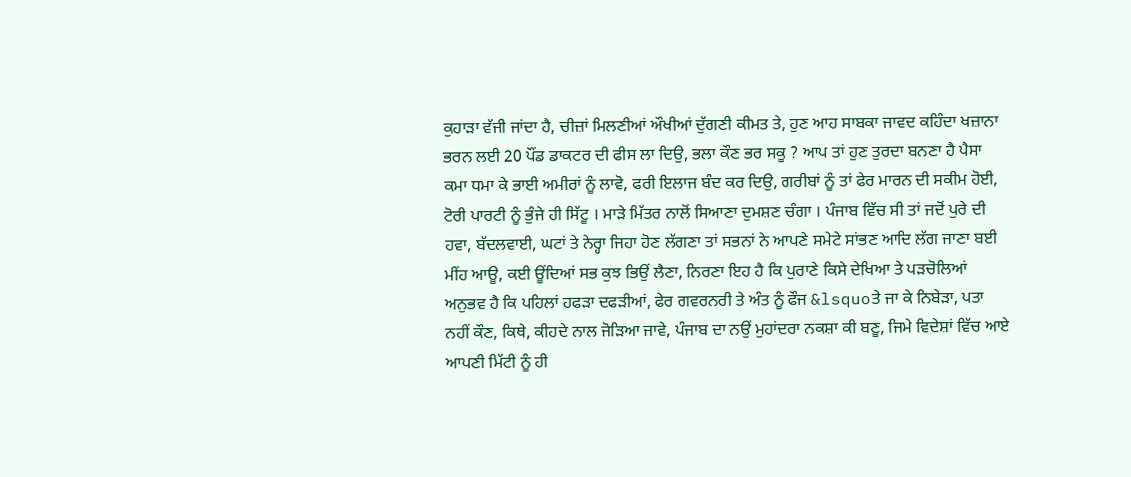ਕੁਹਾੜਾ ਵੱਜੀ ਜਾਂਦਾ ਹੈ, ਚੀਜ਼ਾਂ ਮਿਲਣੀਆਂ ਔਖੀਆਂ ਦੁੱਗਣੀ ਕੀਮਤ ਤੇ, ਹੁਣ ਆਹ ਸਾਬਕਾ ਜਾਵਦ ਕਹਿੰਦਾ ਖਜ਼ਾਨਾ ਭਰਨ ਲਈ 20 ਪੌਂਡ ਡਾਕਟਰ ਦੀ ਫੀਸ ਲਾ ਦਿਉ, ਭਲਾ ਕੌਣ ਭਰ ਸਕੂ ? ਆਪ ਤਾਂ ਹੁਣ ਤੁਰਦਾ ਬਨਣਾ ਹੈ ਪੈਸਾ ਕਮਾ ਧਮਾ ਕੇ ਭਾਈ ਅਮੀਰਾਂ ਨੂੰ ਲਾਵੋ, ਫਰੀ ਇਲਾਜ ਬੰਦ ਕਰ ਦਿਉ, ਗਰੀਬਾਂ ਨੂੰ ਤਾਂ ਫੇਰ ਮਾਰਨ ਦੀ ਸਕੀਮ ਹੋਈ, ਟੋਰੀ ਪਾਰਟੀ ਨੂੰ ਭੁੰਜੇ ਹੀ ਸਿੱਟੂ । ਮਾੜੇ ਮਿੱਤਰ ਨਾਲੋਂ ਸਿਆਣਾ ਦੁਮਸ਼ਣ ਚੰਗਾ । ਪੰਜਾਬ ਵਿੱਚ ਸੀ ਤਾਂ ਜਦੋਂ ਪੁਰੇ ਦੀ ਹਵਾ, ਬੱਦਲਵਾਈ, ਘਟਾਂ ਤੇ ਨੇਰ੍ਹਾ ਜਿਹਾ ਹੋਣ ਲੱਗਣਾ ਤਾਂ ਸਭਨਾਂ ਨੇ ਆਪਣੇ ਸਮੇਟੇ ਸਾਂਭਣ ਆਦਿ ਲੱਗ ਜਾਣਾ ਬਈ ਮੀਂਹ ਆਊ, ਕਈ ਊਂਦਿਆਂ ਸਭ ਕੁਝ ਭਿਉਂ ਲੈਣਾ, ਨਿਰਣਾ ਇਹ ਹੈ ਕਿ ਪੁਰਾਣੇ ਕਿਸੇ ਦੇਖਿਆ ਤੇ ਪੜਚੋਲਿਆਂ ਅਨੁਭਵ ਹੈ ਕਿ ਪਹਿਲਾਂ ਹਫੜਾ ਦਫੜੀਆਂ, ਫੇਰ ਗਵਰਨਰੀ ਤੇ ਅੰਤ ਨੂੰ ਫੌਜ &lsquoਤੇ ਜਾ ਕੇ ਨਿਬੇੜਾ, ਪਤਾ ਨਹੀਂ ਕੌਣ, ਕਿਥੇ, ਕੀਹਦੇ ਨਾਲ ਜੋੜਿਆ ਜਾਵੇ, ਪੰਜਾਬ ਦਾ ਨਉਂ ਮੁਹਾਂਦਰਾ ਨਕਸ਼ਾ ਕੀ ਬਣੂ, ਜਿਮੇ ਵਿਦੇਸ਼ਾਂ ਵਿੱਚ ਆਏ ਆਪਣੀ ਮਿੱਟੀ ਨੂੰ ਹੀ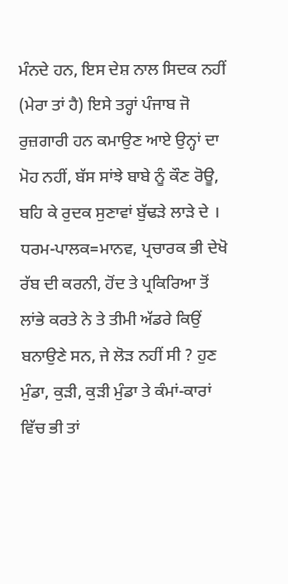ਮੰਨਦੇ ਹਨ, ਇਸ ਦੇਸ਼ ਨਾਲ ਸਿਦਕ ਨਹੀਂ (ਮੇਰਾ ਤਾਂ ਹੈ) ਇਸੇ ਤਰ੍ਹਾਂ ਪੰਜਾਬ ਜੋ ਰੁਜ਼ਗਾਰੀ ਹਨ ਕਮਾਉਣ ਆਏ ਉਨ੍ਹਾਂ ਦਾ ਮੋਹ ਨਹੀਂ, ਬੱਸ ਸਾਂਝੇ ਬਾਬੇ ਨੂੰ ਕੌਣ ਰੋਊ, ਬਹਿ ਕੇ ਰੁਦਕ ਸੁਣਾਵਾਂ ਬੁੱਢੜੇ ਲਾੜੇ ਦੇ । ਧਰਮ-ਪਾਲਕ=ਮਾਨਵ, ਪ੍ਰਚਾਰਕ ਭੀ ਦੇਖੋ ਰੱਬ ਦੀ ਕਰਨੀ, ਹੋਂਦ ਤੇ ਪ੍ਰਕਿਰਿਆ ਤੋਂ ਲਾਂਭੇ ਕਰਤੇ ਨੇ ਤੇ ਤੀਮੀ ਅੱਡਰੇ ਕਿਉਂ ਬਨਾਉਣੇ ਸਨ, ਜੇ ਲੋੜ ਨਹੀਂ ਸੀ ? ਹੁਣ ਮੁੰਡਾ, ਕੁੜੀ, ਕੁੜੀ ਮੁੰਡਾ ਤੇ ਕੰਮਾਂ-ਕਾਰਾਂ ਵਿੱਚ ਭੀ ਤਾਂ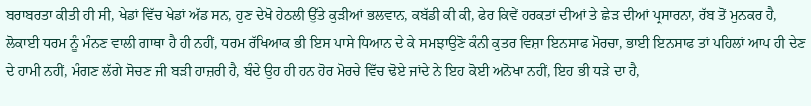ਬਰਾਬਰਤਾ ਕੀਤੀ ਹੀ ਸੀ, ਖੇਡਾਂ ਵਿੱਚ ਖੇਡਾਂ ਅੱਡ ਸਨ, ਹੁਣ ਦੇਖੋ ਹੇਠਲੀ ਉੱਤੇ ਕੁੜੀਆਂ ਭਲਵਾਨ, ਕਬੱਡੀ ਕੀ ਕੀ, ਫੇਰ ਕਿਵੇਂ ਹਰਕਤਾਂ ਦੀਆਂ ਤੇ ਛੇੜ ਦੀਆਂ ਪ੍ਰਸਾਰਨਾ, ਰੱਬ ਤੋਂ ਮੁਨਕਰ ਹੈ, ਲੋਕਾਈ ਧਰਮ ਨੂੰ ਮੰਨਣ ਵਾਲੀ ਗਾਥਾ ਹੈ ਹੀ ਨਹੀਂ, ਧਰਮ ਰੱਖਿਆਕ ਭੀ ਇਸ ਪਾਸੇ ਧਿਆਨ ਦੇ ਕੇ ਸਮਝਾਉਣੋ ਕੰਨੀ ਕੁਤਰ ਵਿਸ਼ਾ ਇਨਸਾਫ ਮੋਰਚਾ, ਭਾਈ ਇਨਸਾਫ ਤਾਂ ਪਹਿਲਾਂ ਆਪ ਹੀ ਦੇਣ ਦੇ ਹਾਮੀ ਨਹੀਂ, ਮੰਗਣ ਲੱਗੇ ਸੋਚਣ ਜੀ ਬੜੀ ਹਾਜ਼ਰੀ ਹੈ, ਬੰਦੇ ਉਹ ਹੀ ਹਨ ਹੋਰ ਮੋਰਚੇ ਵਿੱਚ ਢੋਏ ਜਾਂਦੇ ਨੇ ਇਹ ਕੋਈ ਅਨੋਖਾ ਨਹੀਂ, ਇਹ ਭੀ ਧੜੇ ਦਾ ਹੈ,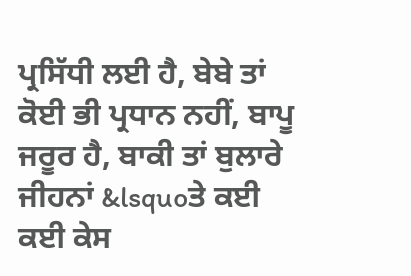ਪ੍ਰਸਿੱਧੀ ਲਈ ਹੈ, ਬੇਬੇ ਤਾਂ ਕੋਈ ਭੀ ਪ੍ਰਧਾਨ ਨਹੀਂ, ਬਾਪੂ ਜਰੂਰ ਹੈ, ਬਾਕੀ ਤਾਂ ਬੁਲਾਰੇ ਜੀਹਨਾਂ &lsquoਤੇ ਕਈ ਕਈ ਕੇਸ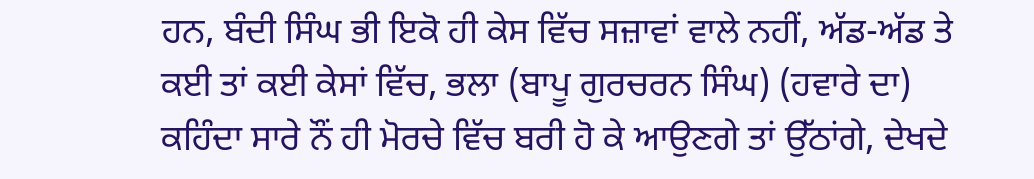ਹਨ, ਬੰਦੀ ਸਿੰਘ ਭੀ ਇਕੋ ਹੀ ਕੇਸ ਵਿੱਚ ਸਜ਼ਾਵਾਂ ਵਾਲੇ ਨਹੀਂ, ਅੱਡ-ਅੱਡ ਤੇ ਕਈ ਤਾਂ ਕਈ ਕੇਸਾਂ ਵਿੱਚ, ਭਲਾ (ਬਾਪੂ ਗੁਰਚਰਨ ਸਿੰਘ) (ਹਵਾਰੇ ਦਾ) ਕਹਿੰਦਾ ਸਾਰੇ ਨੌਂ ਹੀ ਮੋਰਚੇ ਵਿੱਚ ਬਰੀ ਹੋ ਕੇ ਆਉਣਗੇ ਤਾਂ ਉੱਠਾਂਗੇ, ਦੇਖਦੇ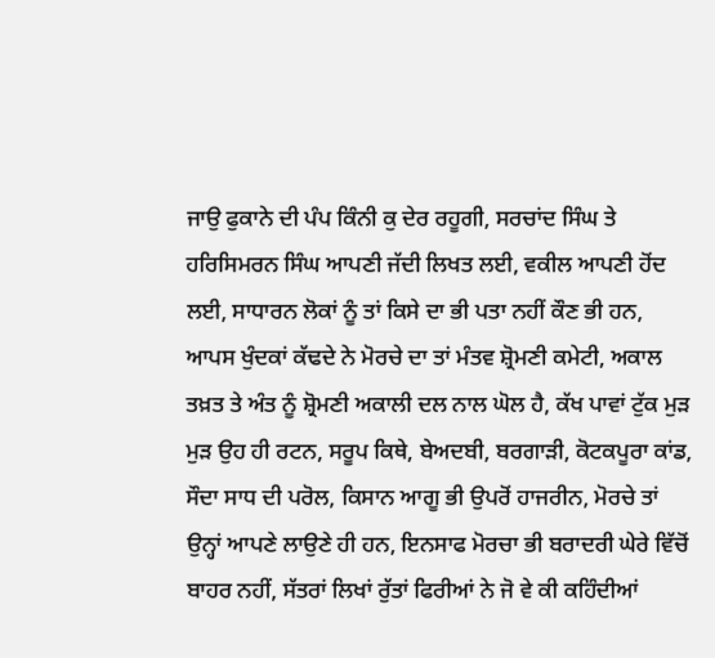ਜਾਉ ਫੁਕਾਨੇ ਦੀ ਪੰਪ ਕਿੰਨੀ ਕੁ ਦੇਰ ਰਹੂਗੀ, ਸਰਚਾਂਦ ਸਿੰਘ ਤੇ ਹਰਿਸਿਮਰਨ ਸਿੰਘ ਆਪਣੀ ਜੱਦੀ ਲਿਖਤ ਲਈ, ਵਕੀਲ ਆਪਣੀ ਹੋਂਦ ਲਈ, ਸਾਧਾਰਨ ਲੋਕਾਂ ਨੂੰ ਤਾਂ ਕਿਸੇ ਦਾ ਭੀ ਪਤਾ ਨਹੀਂ ਕੌਣ ਭੀ ਹਨ, ਆਪਸ ਖੁੰਦਕਾਂ ਕੱਢਦੇ ਨੇ ਮੋਰਚੇ ਦਾ ਤਾਂ ਮੰਤਵ ਸ਼੍ਰੋਮਣੀ ਕਮੇਟੀ, ਅਕਾਲ ਤਖ਼ਤ ਤੇ ਅੰਤ ਨੂੰ ਸ਼੍ਰੋਮਣੀ ਅਕਾਲੀ ਦਲ ਨਾਲ ਘੋਲ ਹੈ, ਕੱਖ ਪਾਵਾਂ ਟੁੱਕ ਮੁੜ ਮੁੜ ਉਹ ਹੀ ਰਟਨ, ਸਰੂਪ ਕਿਥੇ, ਬੇਅਦਬੀ, ਬਰਗਾੜੀ, ਕੋਟਕਪੂਰਾ ਕਾਂਡ, ਸੌਦਾ ਸਾਧ ਦੀ ਪਰੋਲ, ਕਿਸਾਨ ਆਗੂ ਭੀ ਉਪਰੋਂ ਹਾਜਰੀਨ, ਮੋਰਚੇ ਤਾਂ ਉਨ੍ਹਾਂ ਆਪਣੇ ਲਾਉਣੇ ਹੀ ਹਨ, ਇਨਸਾਫ ਮੋਰਚਾ ਭੀ ਬਰਾਦਰੀ ਘੇਰੇ ਵਿੱਚੋਂ ਬਾਹਰ ਨਹੀਂ, ਸੱਤਰਾਂ ਲਿਖਾਂ ਰੁੱਤਾਂ ਫਿਰੀਆਂ ਨੇ ਜੋ ਵੇ ਕੀ ਕਹਿੰਦੀਆਂ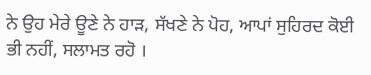ਨੇ ਉਹ ਮੇਰੇ ਊਣੇ ਨੇ ਹਾੜ, ਸੱਖਣੇ ਨੇ ਪੋਹ, ਆਪਾਂ ਸੁਹਿਰਦ ਕੋਈ ਭੀ ਨਹੀਂ, ਸਲਾਮਤ ਰਹੋ ।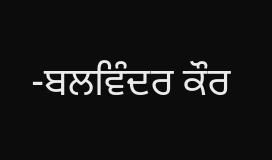-ਬਲਵਿੰਦਰ ਕੌਰ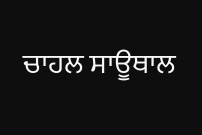ਚਾਹਲ ਸਾਊਥਾਲ